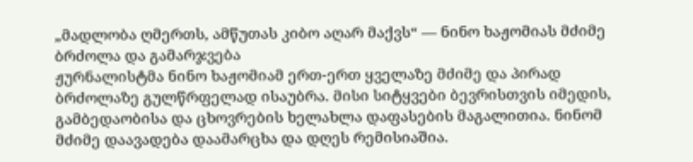„მადლობა ღმერთს, ამწუთას კიბო აღარ მაქვს“ — ნინო ხაჟომიას მძიმე ბრძოლა და გამარჯვება
ჟურნალისტმა ნინო ხაჟომიამ ერთ-ერთ ყველაზე მძიმე და პირად ბრძოლაზე გულწრფელად ისაუბრა. მისი სიტყვები ბევრისთვის იმედის, გამბედაობისა და ცხოვრების ხელახლა დაფასების მაგალითია. ნინომ მძიმე დაავადება დაამარცხა და დღეს რემისიაშია.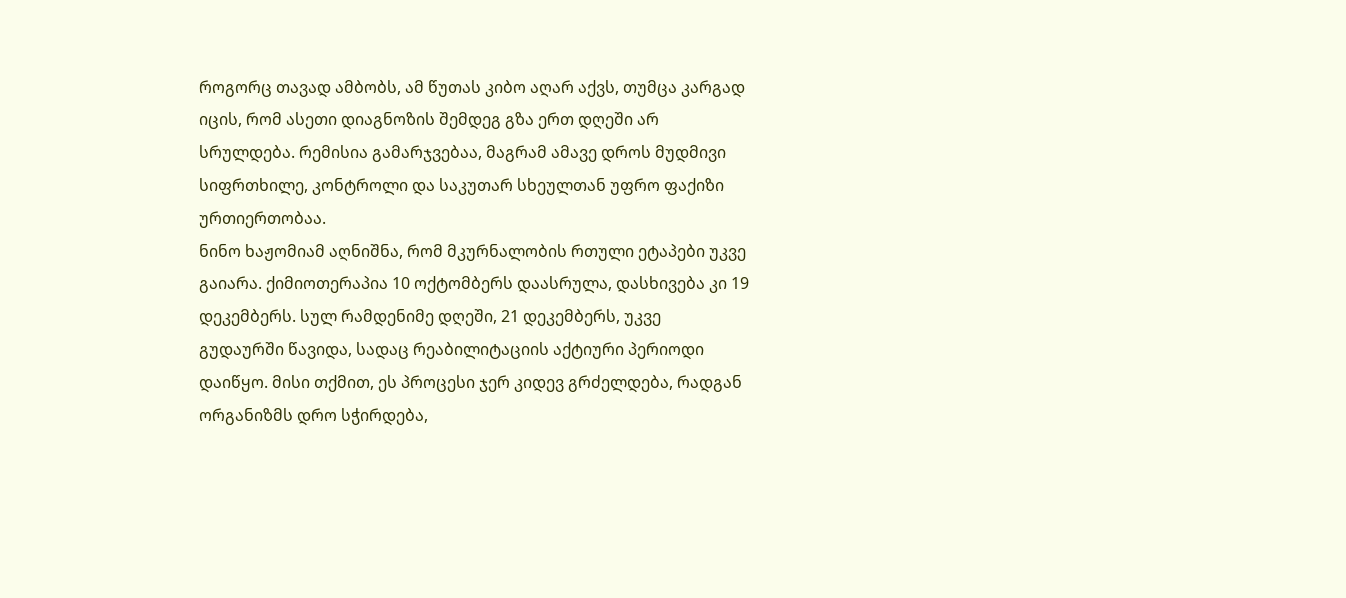როგორც თავად ამბობს, ამ წუთას კიბო აღარ აქვს, თუმცა კარგად იცის, რომ ასეთი დიაგნოზის შემდეგ გზა ერთ დღეში არ სრულდება. რემისია გამარჯვებაა, მაგრამ ამავე დროს მუდმივი სიფრთხილე, კონტროლი და საკუთარ სხეულთან უფრო ფაქიზი ურთიერთობაა.
ნინო ხაჟომიამ აღნიშნა, რომ მკურნალობის რთული ეტაპები უკვე გაიარა. ქიმიოთერაპია 10 ოქტომბერს დაასრულა, დასხივება კი 19 დეკემბერს. სულ რამდენიმე დღეში, 21 დეკემბერს, უკვე გუდაურში წავიდა, სადაც რეაბილიტაციის აქტიური პერიოდი დაიწყო. მისი თქმით, ეს პროცესი ჯერ კიდევ გრძელდება, რადგან ორგანიზმს დრო სჭირდება,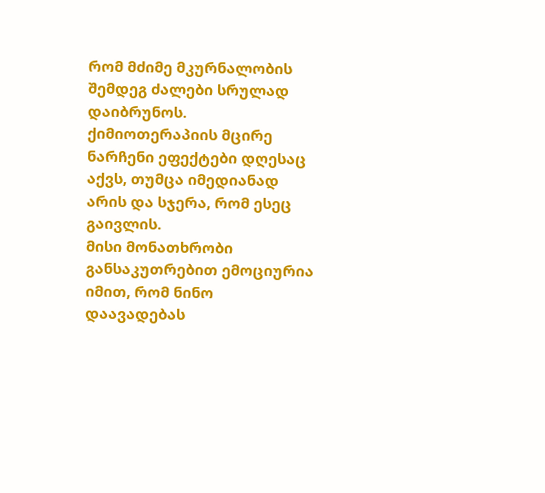რომ მძიმე მკურნალობის შემდეგ ძალები სრულად დაიბრუნოს. ქიმიოთერაპიის მცირე ნარჩენი ეფექტები დღესაც აქვს, თუმცა იმედიანად არის და სჯერა, რომ ესეც გაივლის.
მისი მონათხრობი განსაკუთრებით ემოციურია იმით, რომ ნინო დაავადებას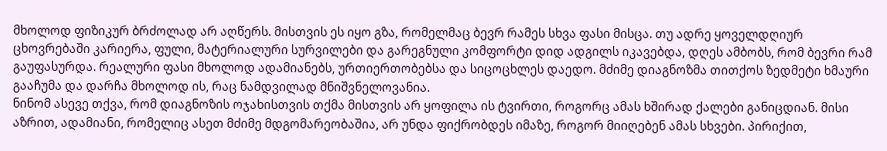მხოლოდ ფიზიკურ ბრძოლად არ აღწერს. მისთვის ეს იყო გზა, რომელმაც ბევრ რამეს სხვა ფასი მისცა. თუ ადრე ყოველდღიურ ცხოვრებაში კარიერა, ფული, მატერიალური სურვილები და გარეგნული კომფორტი დიდ ადგილს იკავებდა, დღეს ამბობს, რომ ბევრი რამ გაუფასურდა. რეალური ფასი მხოლოდ ადამიანებს, ურთიერთობებსა და სიცოცხლეს დაედო. მძიმე დიაგნოზმა თითქოს ზედმეტი ხმაური გააჩუმა და დარჩა მხოლოდ ის, რაც ნამდვილად მნიშვნელოვანია.
ნინომ ასევე თქვა, რომ დიაგნოზის ოჯახისთვის თქმა მისთვის არ ყოფილა ის ტვირთი, როგორც ამას ხშირად ქალები განიცდიან. მისი აზრით, ადამიანი, რომელიც ასეთ მძიმე მდგომარეობაშია, არ უნდა ფიქრობდეს იმაზე, როგორ მიიღებენ ამას სხვები. პირიქით,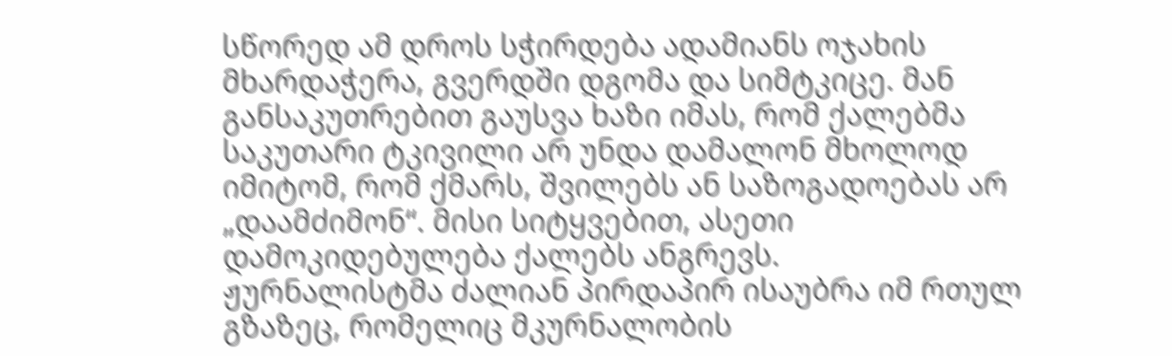სწორედ ამ დროს სჭირდება ადამიანს ოჯახის მხარდაჭერა, გვერდში დგომა და სიმტკიცე. მან განსაკუთრებით გაუსვა ხაზი იმას, რომ ქალებმა საკუთარი ტკივილი არ უნდა დამალონ მხოლოდ იმიტომ, რომ ქმარს, შვილებს ან საზოგადოებას არ „დაამძიმონ“. მისი სიტყვებით, ასეთი დამოკიდებულება ქალებს ანგრევს.
ჟურნალისტმა ძალიან პირდაპირ ისაუბრა იმ რთულ გზაზეც, რომელიც მკურნალობის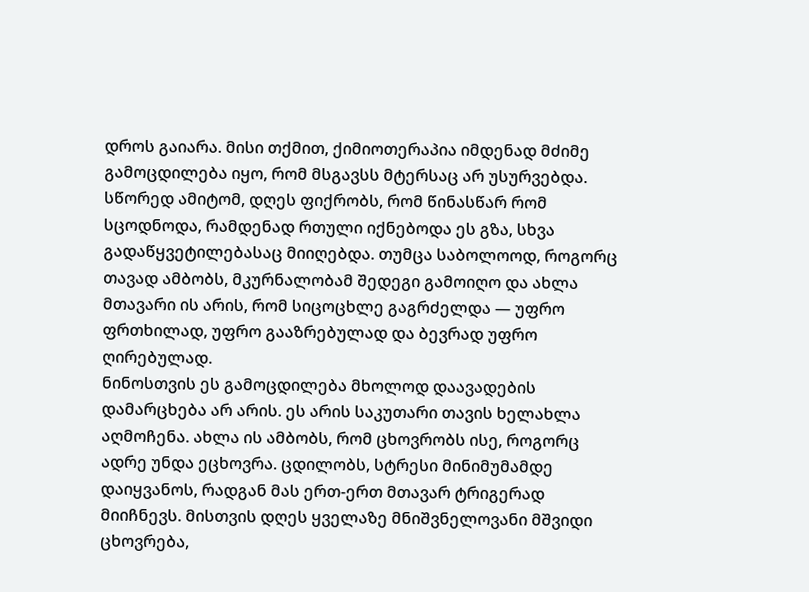დროს გაიარა. მისი თქმით, ქიმიოთერაპია იმდენად მძიმე გამოცდილება იყო, რომ მსგავსს მტერსაც არ უსურვებდა. სწორედ ამიტომ, დღეს ფიქრობს, რომ წინასწარ რომ სცოდნოდა, რამდენად რთული იქნებოდა ეს გზა, სხვა გადაწყვეტილებასაც მიიღებდა. თუმცა საბოლოოდ, როგორც თავად ამბობს, მკურნალობამ შედეგი გამოიღო და ახლა მთავარი ის არის, რომ სიცოცხლე გაგრძელდა — უფრო ფრთხილად, უფრო გააზრებულად და ბევრად უფრო ღირებულად.
ნინოსთვის ეს გამოცდილება მხოლოდ დაავადების დამარცხება არ არის. ეს არის საკუთარი თავის ხელახლა აღმოჩენა. ახლა ის ამბობს, რომ ცხოვრობს ისე, როგორც ადრე უნდა ეცხოვრა. ცდილობს, სტრესი მინიმუმამდე დაიყვანოს, რადგან მას ერთ-ერთ მთავარ ტრიგერად მიიჩნევს. მისთვის დღეს ყველაზე მნიშვნელოვანი მშვიდი ცხოვრება,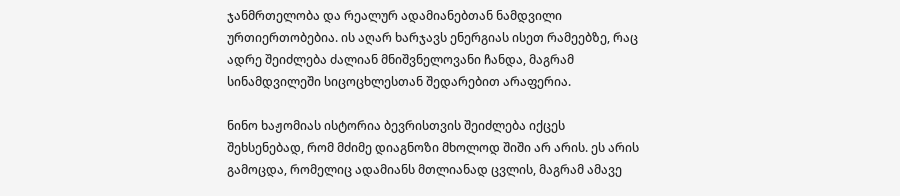ჯანმრთელობა და რეალურ ადამიანებთან ნამდვილი ურთიერთობებია. ის აღარ ხარჯავს ენერგიას ისეთ რამეებზე, რაც ადრე შეიძლება ძალიან მნიშვნელოვანი ჩანდა, მაგრამ სინამდვილეში სიცოცხლესთან შედარებით არაფერია.

ნინო ხაჟომიას ისტორია ბევრისთვის შეიძლება იქცეს შეხსენებად, რომ მძიმე დიაგნოზი მხოლოდ შიში არ არის. ეს არის გამოცდა, რომელიც ადამიანს მთლიანად ცვლის, მაგრამ ამავე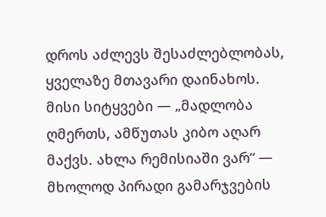დროს აძლევს შესაძლებლობას, ყველაზე მთავარი დაინახოს. მისი სიტყვები — „მადლობა ღმერთს, ამწუთას კიბო აღარ მაქვს. ახლა რემისიაში ვარ“ — მხოლოდ პირადი გამარჯვების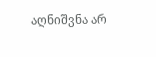აღნიშვნა არ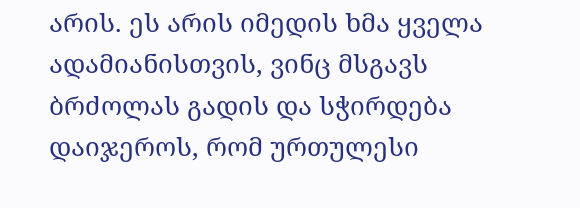არის. ეს არის იმედის ხმა ყველა ადამიანისთვის, ვინც მსგავს ბრძოლას გადის და სჭირდება დაიჯეროს, რომ ურთულესი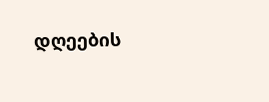დღეების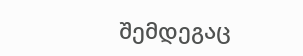შემდეგაც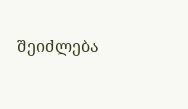შეიძლება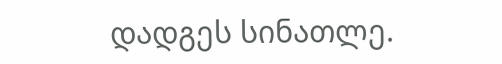დადგეს სინათლე.